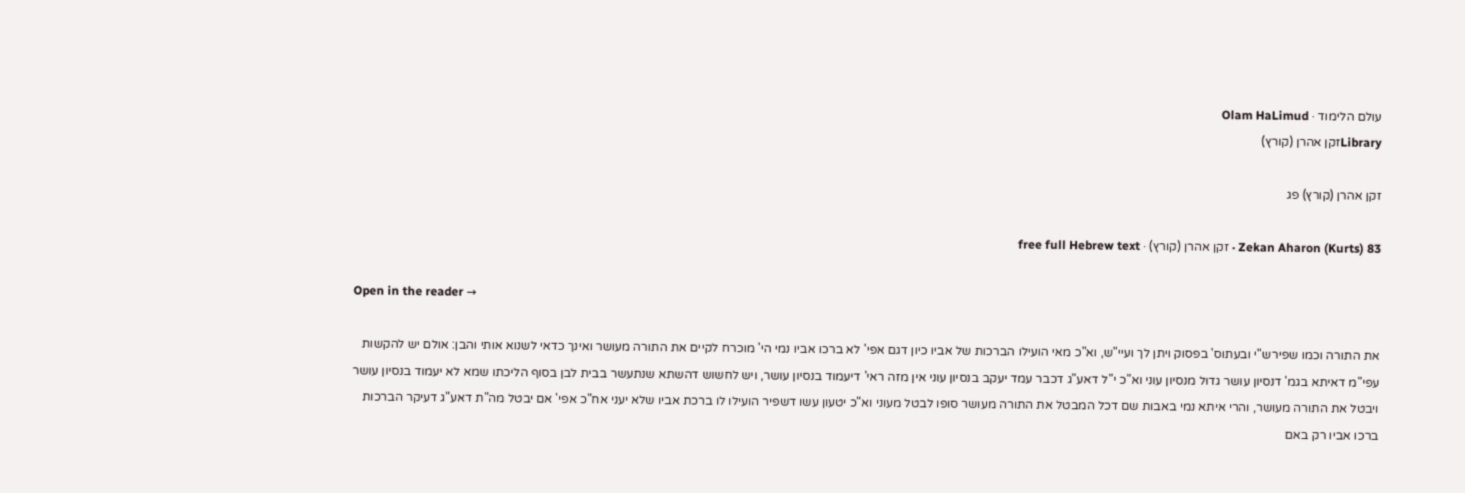עולם הלימוד · Olam HaLimud
Libraryזקן אהרן (קורץ)

זקן אהרן (קורץ) פג

Zekan Aharon (Kurts) 83 · זקן אהרן (קורץ) · free full Hebrew text

Open in the reader →

את התורה וכמו שפירש"י ובעתוס' בפסוק ויתן לך ועיי"ש, וא"כ מאי הועילו הברכות של אביו כיון דגם אפי' לא ברכו אביו נמי הי' מוכרח לקיים את התורה מעושר ואינך כדאי לשנוא אותי והבן: אולם יש להקשות עפי"מ דאיתא בגמ' דנסיון עושר גדול מנסיון עוני וא"כ י"ל דאע"ג דכבר עמד יעקב בנסיון עוני אין מזה ראי' דיעמוד בנסיון עושר, ויש לחשוש דהשתא שנתעשר בבית לבן בסוף הליכתו שמא לא יעמוד בנסיון עושר ויבטל את התורה מעושר, והרי איתא נמי באבות שם דכל המבטל את התורה מעושר סופו לבטל מעוני וא"כ יטעון עשו דשפיר הועילו לו ברכת אביו שלא יעני אח"כ אפי' אם יבטל מה"ת דאע"ג דעיקר הברכות ברכו אביו רק באם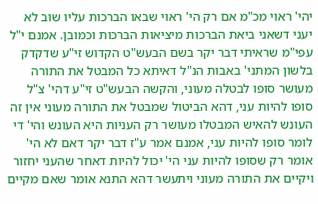יהי' ראוי מכ"מ אם רק הי' ראוי שבאו הברכות עליו שוב לא יעני דשאני ביאת הברכות מיציאות הברכות וכמובן. אמנם י"ל עפי"מ שראיתי דבר יקר בשם הבעש"ט הקדוש זי"ע שדקדק בלשון המתני' באבות הנ"ל דאיתא כל המבטל את התורה מעושר סופו לבטלה מעוני, והקשה הבעש"ט זי"ע דהי' צ"ל סופו להיות עני, דהא הביטול שמבטל את התורה מעוני אין זה העונש להאיש המבטלו מעושר רק העניות היא העונש והי' די לומר סופו להיות עני, אמנם אמר ע"ז דבר יקר דאם לא הי' אומר רק שסופו להיות עני הי' יכול להיות דאחר שהעני יחזור ויקיים את התורה מעוני ויתעשר דהא התנא אומר שאם מקיים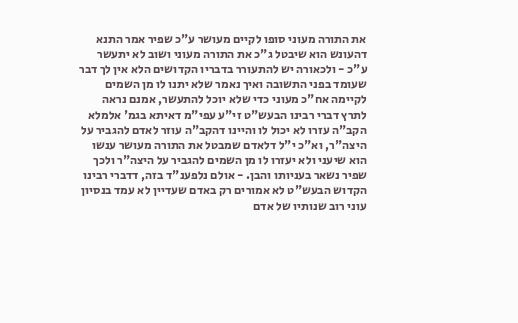את התורה מעוני סופו לקיים מעושר ע"כ שפיר אמר התנא דהעונש הוא שיבטל ג"כ את התורה מעוני ושוב לא יתעשר ע"כ - ולכאורה יש להתעורר בדבריו הקדושים הלא אין לך דבר שעומד בפני התשובה ואיך נאמר שלא יתנו לו מן השמים לקיימה אח"כ מעוני כדי שלא יוכל להתעשר, אמנם נראה לתרץ דברי רבינו הבעש"ט זי"ע עפי"מ דאיתא בגמ' אלמלא הקב"ה עזרו לא יכול לו והיינו דהקב"ה עוזר לאדם להגביר על היצה"ר, וא"כ י"ל דלאדם שמבטל את התורה מעושר ענשו הוא שיעני ולא יעזרו לו מן השמים להגביר על היצה"ר ולכך שפיר נשאר בעניותו והבן. - אולם נלפענ"ד בזה, דדברי רבינו הקדוש הבעש"ט לא אמורים רק באדם שעדיין לא עמד בנסיון עוני רוב שנותיו של אדם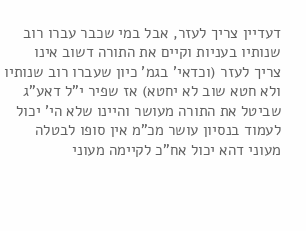דעדיין צריך לעזר, אבל במי שכבר עברו רוב שנותיו בעניות וקיים את התורה דשוב אינו צריך לעזר (וכדאי' בגמ' כיון שעברו רוב שנותיו ולא חטא שוב לא יחטא) אז שפיר י"ל דאע"ג שביטל את התורה מעושר והיינו שלא הי' יכול לעמוד בנסיון עושר מכ"מ אין סופו לבטלה מעוני דהא יכול אח"כ לקיימה מעוני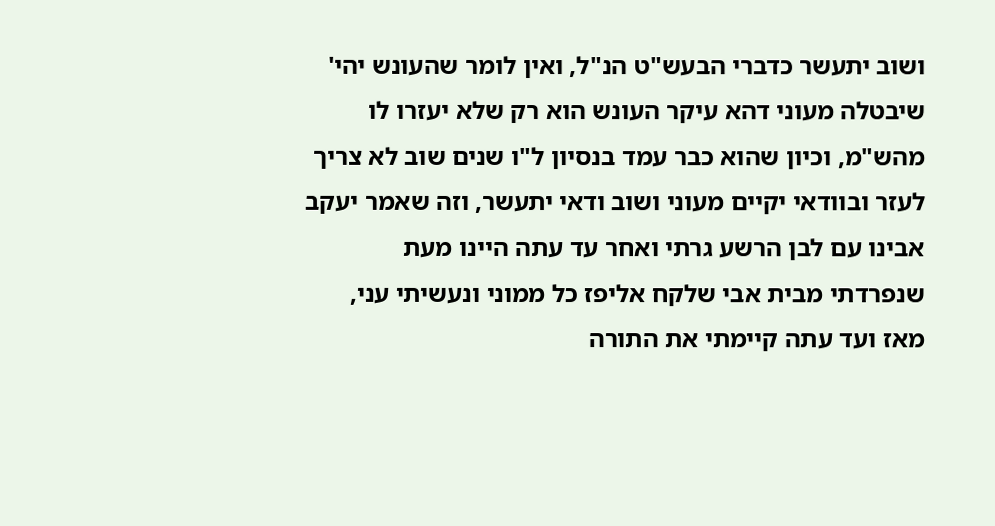ושוב יתעשר כדברי הבעש"ט הנ"ל, ואין לומר שהעונש יהי' שיבטלה מעוני דהא עיקר העונש הוא רק שלא יעזרו לו מהש"מ, וכיון שהוא כבר עמד בנסיון ל"ו שנים שוב לא צריך לעזר ובוודאי יקיים מעוני ושוב ודאי יתעשר, וזה שאמר יעקב אבינו עם לבן הרשע גרתי ואחר עד עתה היינו מעת שנפרדתי מבית אבי שלקח אליפז כל ממוני ונעשיתי עני, מאז ועד עתה קיימתי את התורה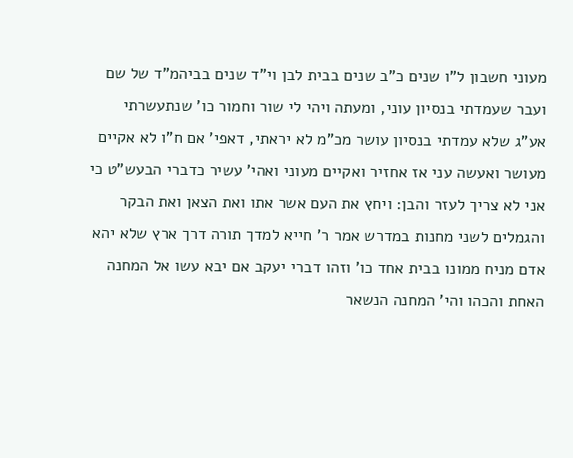מעוני חשבון ל"ו שנים כ"ב שנים בבית לבן וי"ד שנים בביהמ"ד של שם ועבר שעמדתי בנסיון עוני, ומעתה ויהי לי שור וחמור כו' שנתעשרתי אע"ג שלא עמדתי בנסיון עושר מכ"מ לא יראתי, דאפי' אם ח"ו לא אקיים מעושר ואעשה עני אז אחזיר ואקיים מעוני ואהי' עשיר כדברי הבעש"ט כי אני לא צריך לעזר והבן: ויחץ את העם אשר אתו ואת הצאן ואת הבקר והגמלים לשני מחנות במדרש אמר ר' חייא למדך תורה דרך ארץ שלא יהא אדם מניח ממונו בבית אחד כו' וזהו דברי יעקב אם יבא עשו אל המחנה האחת והכהו והי' המחנה הנשאר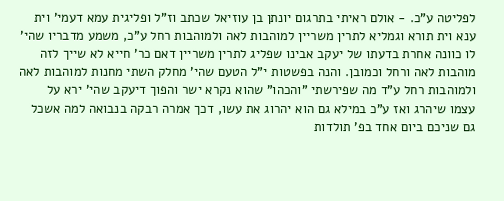לפליטה ע"כ. - אולם ראיתי בתרגום יונתן בן עוזיאל שכתב וז"ל ופליגית עמא דעמי' וית ענא וית תורא וגמליא לתרין משריין למוהבות לאה ולמוהבות רחל ע"כ, משמע מדבריו שהי' לו כוונה אחרת בדעתו של יעקב אבינו שפליג לתרין משריין דאם כר' חייא לא שייך לזה מוהבות לאה ורחל וכמובן. והנה בפשטות י"ל הטעם שהי' מחלק השתי מחנות למוהבות לאה ולמוהבות רחל ע"ד מה שפירשתי "והכהו" שהוא נקרא ישר והפוך דיעקב שהי' ירא על עצמו שיהרג ואז ע"כ במילא גם הוא יהרוג את עשו, דכך אמרה רבקה בנבואה למה אשכל גם שניכם ביום אחד בפ' תולדות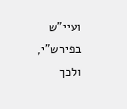ועיי"ש בפירש"י, ולכך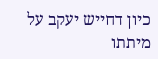כיון דחייש יעקב על מיתתו